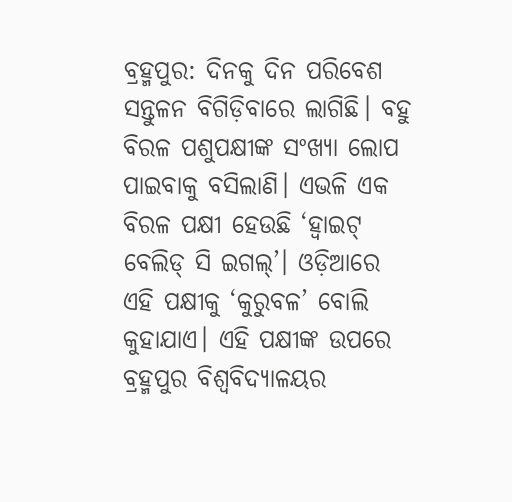ବ୍ରହ୍ମପୁର: ଦିନକୁ ଦିନ ପରିବେଶ ସନ୍ତୁଳନ ବିଗିଡ଼ିବାରେ ଲାଗିଛି। ବହୁ ବିରଳ ପଶୁପକ୍ଷୀଙ୍କ ସଂଖ୍ୟା ଲୋପ ପାଇବାକୁ ବସିଲାଣି। ଏଭଳି ଏକ ବିରଳ ପକ୍ଷୀ ହେଉଛି ‘ହ୍ବାଇଟ୍‌ ବେଲିଡ୍‌ ସି ଇଗଲ୍‌’। ଓଡ଼ିଆରେ ଏହି ପକ୍ଷୀକୁ ‘କୁରୁବଳ’ ବୋଲି କୁହାଯାଏ। ଏହି ପକ୍ଷୀଙ୍କ ଉପରେ ବ୍ରହ୍ମପୁର ବିଶ୍ବବିଦ୍ୟାଳୟର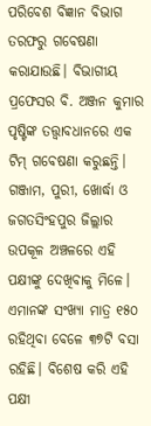ପରିବେଶ ବିଜ୍ଞାନ ବିଭାଗ ତରଫରୁ ଗବେଷଣା କରାଯାଉଛି। ବିଭାଗୀୟ ପ୍ରଫେସର ବି. ଅଞ୍ଜନ କୁମାର ପୃଷ୍ଟିଙ୍କ ତତ୍ତ୍ବାବଧାନରେ ଏକ ଟିମ୍‌ ଗବେଷଣା କରୁଛନ୍ତି। ଗଞ୍ଜାମ, ପୁରୀ, ଖୋର୍ଦ୍ଧା ଓ ଜଗତସିଂହପୁର ଜିଲ୍ଲାର ଉପକୂଳ ଅଞ୍ଚଳରେ ଏହି ପକ୍ଷୀଙ୍କୁ ଦେଖିବାକୁ ମିଳେ। ଏମାନଙ୍କ ସଂଖ୍ୟା ମାତ୍ର ୧୫୦ ରହିଥିବା ବେଳେ ୩୭ଟି ବସା ରହିଛି। ବିଶେଷ କରି ଏହି ପକ୍ଷୀ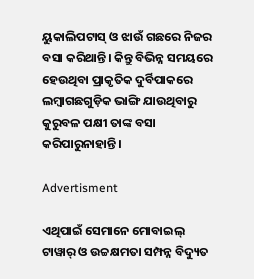ୟୁକାଲିପଟାସ୍‌ ଓ ଝାଉଁ ଗଛରେ ନିଜର ବସା କରିଥାନ୍ତି। କିନ୍ତୁ ବିଭିନ୍ନ ସମୟରେ ହେଉଥିବା ପ୍ରାକୃତିକ ଦୁର୍ବିପାକରେ ଲମ୍ବାଗଛଗୁଡ଼ିକ ଭାଙ୍ଗି ଯାଉଥିବାରୁ କୁରୁବଳ ପକ୍ଷୀ ତାଙ୍କ ବସା କରିପାରୁନାହାନ୍ତି।

Advertisment

ଏଥିପାଇଁ ସେମାନେ ମୋବାଇଲ୍‌ ଟାୱାର୍‌ ଓ ଉଚ୍ଚକ୍ଷମତା ସମ୍ପନ୍ନ ବିଦ୍ୟୁତ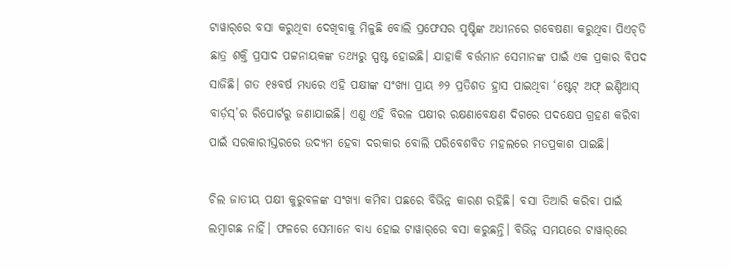ଟାୱାର୍‌ରେ ବସା କରୁଥିବା ଦେଖିବାକୁ ମିଳୁଛି ବୋଲି ପ୍ରଫେସର ପୃଷ୍ଟିଙ୍କ ଅଧୀନରେ ଗବେଷଣା କରୁଥିବା ପିଏଚ୍‌ଡି ଛାତ୍ର ଶକ୍ତି ପ୍ରସାଦ ପଟ୍ଟନାୟକଙ୍କ ତଥ୍ୟରୁ ସ୍ପଷ୍ଟ ହୋଇଛି। ଯାହାକି ବର୍ତ୍ତମାନ ସେମାନଙ୍କ ପାଇଁ ଏକ ପ୍ରକାର ବିପଦ ସାଜିଛି। ଗତ ୧୫ବର୍ଷ ମଧ୍ୟରେ ଏହି ପକ୍ଷୀଙ୍କ ସଂଖ୍ୟା ପ୍ରାୟ ୬୨ ପ୍ରତିଶତ ହ୍ରାସ ପାଇଥିବା ‘ଷ୍ଟେଟ୍‌ ଅଫ୍‌ ଇଣ୍ଡିଆସ୍‌ ବାର୍ଡ଼ସ୍‌’ର ରିପୋର୍ଟରୁ ଜଣାଯାଇଛି। ଏଣୁ ଏହି ବିରଳ ପକ୍ଷୀର ରକ୍ଷଣାବେକ୍ଷଣ ଦିଗରେ ପଦକ୍ଷେପ ଗ୍ରହଣ କରିବା ପାଇଁ ସରକାରୀସ୍ତରରେ ଉଦ୍ୟମ ହେବା ଦରକାର ବୋଲି ପରିବେଶବିତ ମହଲରେ ମତପ୍ରକାଶ ପାଇଛି।

ଚିଲ ଜାତୀୟ ପକ୍ଷୀ କୁରୁବଳଙ୍କ ସଂଖ୍ୟା କମିବା ପଛରେ ବିଭିନ୍ନ କାରଣ ରହିଛି। ବସା ତିଆରି କରିବା ପାଇଁ ଲମ୍ବାଗଛ ନାହିଁ। ଫଳରେ ସେମାନେ ବାଧ୍ୟ ହୋଇ ଟାୱାର୍‌ରେ ବସା କରୁଛନ୍ତି। ବିଭିନ୍ନ ସମୟରେ ଟାୱାର୍‌ରେ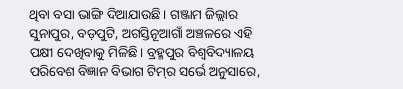ଥିବା ବସା ଭାଙ୍ଗି ଦିଆଯାଉଛି। ଗଞ୍ଜାମ ଜିଲ୍ଲାର ସୁନାପୁର, ବଡ଼ପୁଟି, ଅଗସ୍ତିନୂଆଗାଁ ଅଞ୍ଚଳରେ ଏହି ପକ୍ଷୀ ଦେଖିବାକୁ ମିଳିଛି। ବ୍ରହ୍ମପୁର ବିଶ୍ବବିଦ୍ୟାଳୟ ପରିବେଶ ବିଜ୍ଞାନ ବିଭାଗ ଟିମ୍‌ର ସର୍ଭେ ଅନୁସାରେ,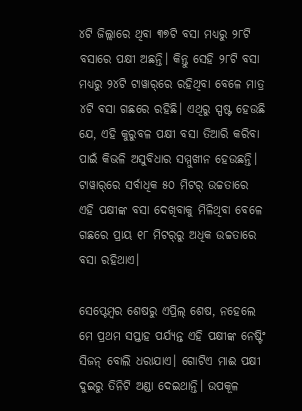୪ଟି ଜିଲ୍ଲାରେ ଥିବା ୩୭ଟି ବସା ମଧ୍ୟରୁ ୨୮‌ଟି ବସାରେ ପକ୍ଷୀ ଅଛନ୍ତି। କିନ୍ତୁ ସେହି ୨୮ଟି ବସା ମଧ୍ୟରୁ ୨୪ଟି ଟାୱାର୍‌ରେ ରହିଥିବା ବେଳେ ମାତ୍ର ୪ଟି ବସା ଗଛରେ ରହିଛି। ଏଥିରୁ ସ୍ପଷ୍ଟ ହେଉଛି ଯେ, ଏହି କୁରୁବଳ ପକ୍ଷୀ ବସା ତିଆରି କରିବା ପାଇଁ କିଭଳି ଅସୁବିଧାର ସମ୍ମୁଖୀନ ହେଉଛନ୍ତି। ଟାୱାର୍‌ରେ ସର୍ବାଧିକ ୫୦ ମିଟର୍‌ ଉଚ୍ଚତାରେ ଏହି ପକ୍ଷୀଙ୍କ ବସା ଦେଖିବାକୁ ମିଳିଥିବା ବେଳେ ଗଛରେ ପ୍ରାୟ ୧୮ ମିଟର୍‌ରୁ ଅଧିକ ଉଚ୍ଚତାରେ ବସା ରହିଥାଏ।

ସେପ୍ଟେମ୍ବର ଶେଷରୁ ଏପ୍ରିଲ୍‌ ଶେଷ, ନହେଲେ ମେ ପ୍ରଥମ ସପ୍ତାହ ପର୍ଯ୍ୟନ୍ତ ଏହି ପକ୍ଷୀଙ୍କ ନେଷ୍ଟିଂ ସିଜନ୍‌ ବୋଲି ଧରାଯାଏ। ଗୋଟିଏ ମାଈ ପକ୍ଷୀ ଦୁଇରୁ ତିନିଟି ଅଣ୍ଡା ଦେଇଥାନ୍ତି। ଉପକୂଳ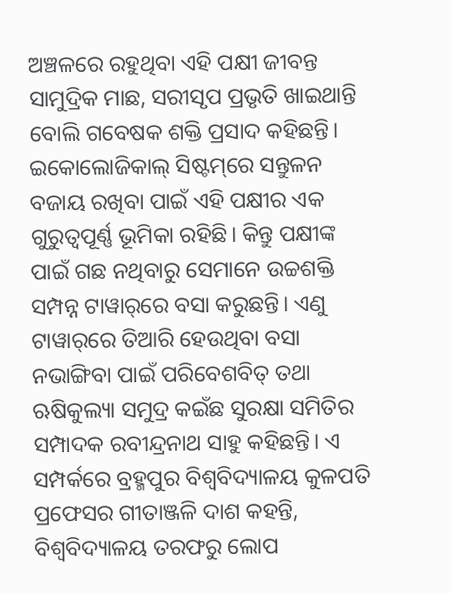ଅଞ୍ଚଳରେ ରହୁଥିବା ଏହି ପକ୍ଷୀ ଜୀବନ୍ତ ସାମୁଦ୍ରିକ ମାଛ, ସରୀସୃପ ପ୍ରଭୃତି ଖାଇଥାନ୍ତି ବୋଲି ଗବେଷକ ଶକ୍ତି ପ୍ରସାଦ କହିଛନ୍ତି। ଇକୋଲୋଜିକାଲ୍‌ ସିଷ୍ଟମ୍‌ରେ ସନ୍ତୁଳନ ବଜାୟ ରଖିବା ପାଇଁ ଏହି ପକ୍ଷୀର ଏକ ଗୁରୁତ୍ବପୂର୍ଣ୍ଣ ଭୂମିକା ରହିଛି। କିନ୍ତୁ ପକ୍ଷୀଙ୍କ ପାଇଁ ଗଛ ନଥିବାରୁ ସେମାନେ ଉଚ୍ଚଶକ୍ତି ସମ୍ପନ୍ନ ଟାୱାର୍‌ରେ ବସା କରୁଛନ୍ତି। ଏଣୁ ଟାୱାର୍‌ରେ ତିଆରି ହେଉଥିବା ବସା ନଭାଙ୍ଗିବା ପାଇଁ ପରିବେଶବିତ୍‌ ତଥା ଋଷିକୁଲ୍ୟା ସମୁଦ୍ର କଇଁଛ ସୁରକ୍ଷା ସମିତିର ସମ୍ପାଦକ ରବୀନ୍ଦ୍ରନାଥ ସାହୁ କହିଛନ୍ତି। ଏ ସମ୍ପର୍କରେ ବ୍ରହ୍ମପୁର ବିଶ୍ବବିଦ୍ୟାଳୟ କୁଳପତି ପ୍ରଫେସର ଗୀତାଞ୍ଜଳି ଦାଶ କହନ୍ତି, ବିଶ୍ବବିଦ୍ୟାଳୟ ତରଫରୁ ଲୋପ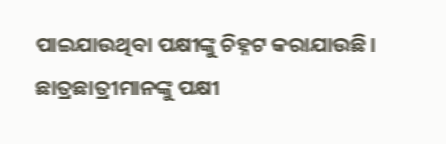ପାଇଯାଉଥିବା ପକ୍ଷୀଙ୍କୁ ଚିହ୍ନଟ କରାଯାଉଛି। ଛାତ୍ରଛାତ୍ରୀମାନଙ୍କୁ ପକ୍ଷୀ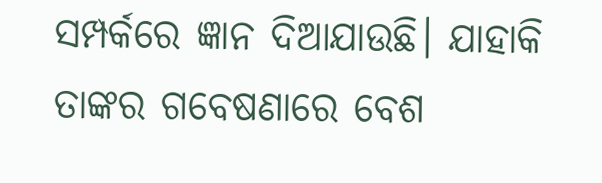ସମ୍ପର୍କରେ ଜ୍ଞାନ ଦିଆଯାଉଛି। ଯାହାକି ତାଙ୍କର ଗବେଷଣାରେ ବେଶ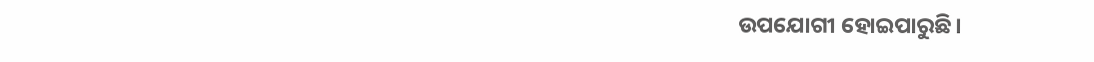ଉପଯୋଗୀ ହୋଇପାରୁଛି।